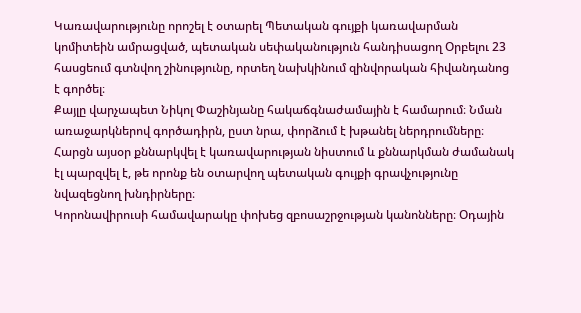Կառավարությունը որոշել է օտարել Պետական գույքի կառավարման կոմիտեին ամրացված, պետական սեփականություն հանդիսացող Օրբելու 23 հասցեում գտնվող շինությունը, որտեղ նախկինում զինվորական հիվանդանոց է գործել։
Քայլը վարչապետ Նիկոլ Փաշինյանը հակաճգնաժամային է համարում։ Նման առաջարկներով գործադիրն, ըստ նրա, փորձում է խթանել ներդրումները։ Հարցն այսօր քննարկվել է կառավարության նիստում և քննարկման ժամանակ էլ պարզվել է, թե որոնք են օտարվող պետական գույքի գրավչությունը նվազեցնող խնդիրները։
Կորոնավիրուսի համավարակը փոխեց զբոսաշրջության կանոնները։ Օդային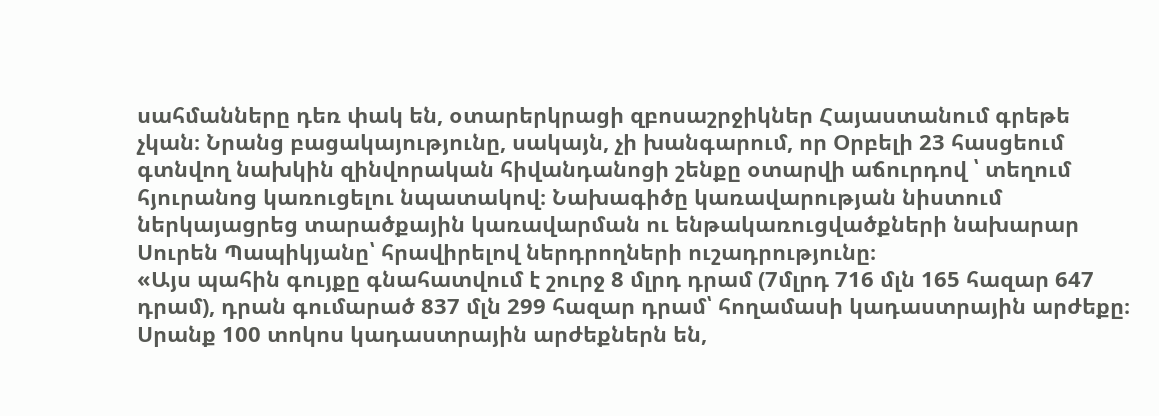սահմանները դեռ փակ են, օտարերկրացի զբոսաշրջիկներ Հայաստանում գրեթե չկան։ Նրանց բացակայությունը, սակայն, չի խանգարում, որ Օրբելի 23 հասցեում գտնվող նախկին զինվորական հիվանդանոցի շենքը օտարվի աճուրդով ՝ տեղում հյուրանոց կառուցելու նպատակով։ Նախագիծը կառավարության նիստում ներկայացրեց տարածքային կառավարման ու ենթակառուցվածքների նախարար Սուրեն Պապիկյանը՝ հրավիրելով ներդրողների ուշադրությունը։
«Այս պահին գույքը գնահատվում է շուրջ 8 մլրդ դրամ (7մլրդ 716 մլն 165 հազար 647 դրամ), դրան գումարած 837 մլն 299 հազար դրամ՝ հողամասի կադաստրային արժեքը։ Սրանք 100 տոկոս կադաստրային արժեքներն են,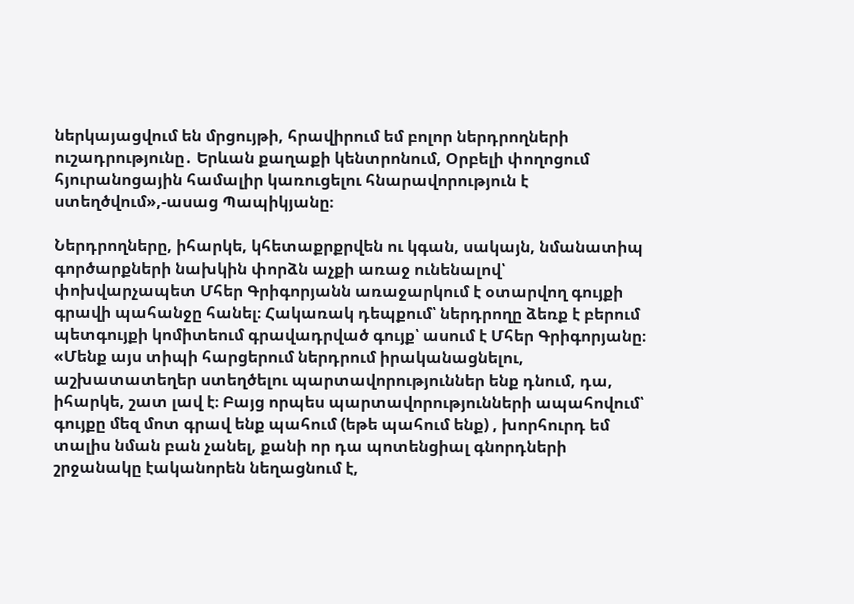ներկայացվում են մրցույթի, հրավիրում եմ բոլոր ներդրողների ուշադրությունը․ Երևան քաղաքի կենտրոնում, Օրբելի փողոցում հյուրանոցային համալիր կառուցելու հնարավորություն է ստեղծվում»,-ասաց Պապիկյանը։

Ներդրողները, իհարկե, կհետաքրքրվեն ու կգան, սակայն, նմանատիպ գործարքների նախկին փորձն աչքի առաջ ունենալով՝ փոխվարչապետ Մհեր Գրիգորյանն առաջարկում է օտարվող գույքի գրավի պահանջը հանել։ Հակառակ դեպքում՝ ներդրողը ձեռք է բերում պետգույքի կոմիտեում գրավադրված գույք՝ ասում է Մհեր Գրիգորյանը։
«Մենք այս տիպի հարցերում ներդրում իրականացնելու, աշխատատեղեր ստեղծելու պարտավորություններ ենք դնում, դա, իհարկե, շատ լավ է։ Բայց որպես պարտավորությունների ապահովում՝ գույքը մեզ մոտ գրավ ենք պահում (եթե պահում ենք) , խորհուրդ եմ տալիս նման բան չանել, քանի որ դա պոտենցիալ գնորդների շրջանակը էականորեն նեղացնում է,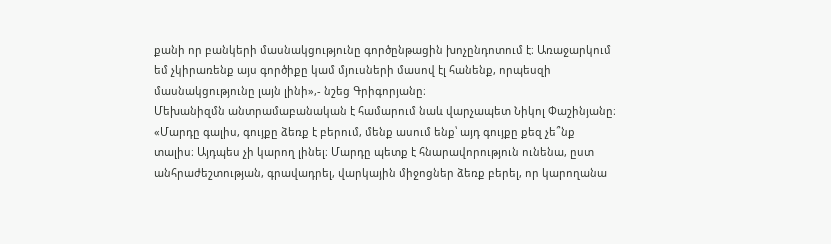քանի որ բանկերի մասնակցությունը գործընթացին խոչընդոտում է։ Առաջարկում եմ չկիրառենք այս գործիքը կամ մյուսների մասով էլ հանենք, որպեսզի մասնակցությունը լայն լինի»,- նշեց Գրիգորյանը։
Մեխանիզմն անտրամաբանական է համարում նաև վարչապետ Նիկոլ Փաշինյանը։
«Մարդը գալիս, գույքը ձեռք է բերում, մենք ասում ենք՝ այդ գույքը քեզ չե՞նք տալիս։ Այդպես չի կարող լինել։ Մարդը պետք է հնարավորություն ունենա, ըստ անհրաժեշտության, գրավադրել, վարկային միջոցներ ձեռք բերել, որ կարողանա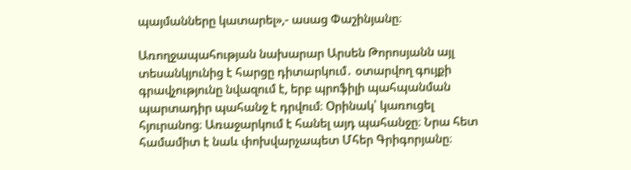պայմանները կատարել»,- ասաց Փաշինյանը։

Առողջապահության նախարար Արսեն Թորոսյանն այլ տեսանկյունից է հարցը դիտարկում․ օտարվող գույքի գրավչությունը նվազում է, երբ պրոֆիլի պահպանման պարտադիր պահանջ է դրվում։ Օրինակ՝ կառուցել հյուրանոց։ Առաջարկում է հանել այդ պահանջը։ Նրա հետ համամիտ է նաև փոխվարչապետ Մհեր Գրիգորյանը։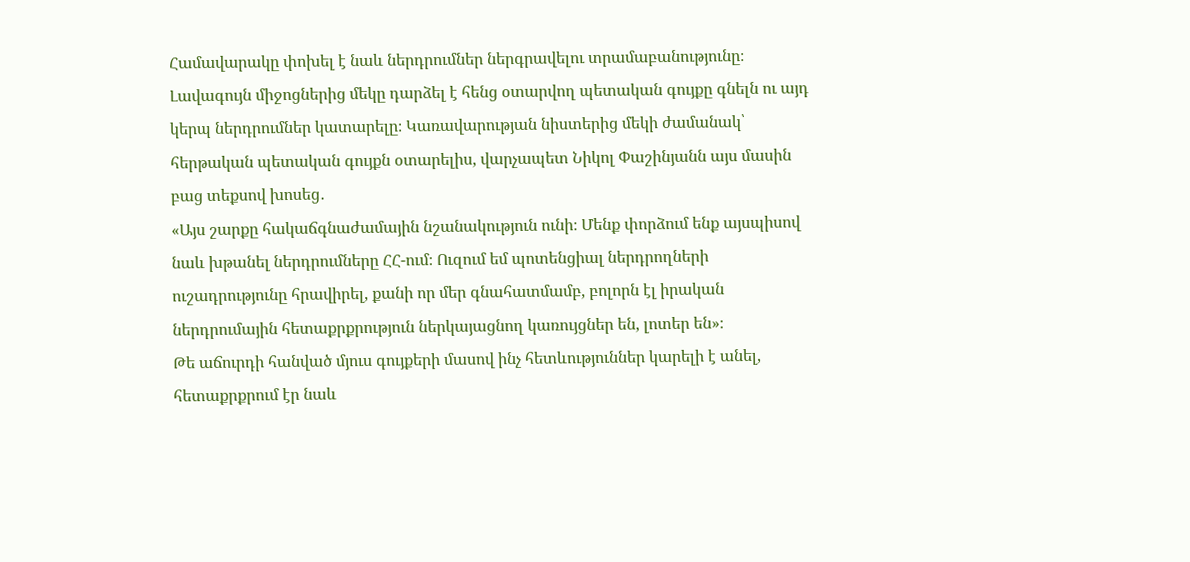Համավարակը փոխել է նաև ներդրումներ ներգրավելու տրամաբանությունը։ Լավագույն միջոցներից մեկը դարձել է հենց օտարվող պետական գույքը գնելն ու այդ կերպ ներդրումներ կատարելը։ Կառավարության նիստերից մեկի ժամանակ՝ հերթական պետական գույքն օտարելիս, վարչապետ Նիկոլ Փաշինյանն այս մասին բաց տեքսով խոսեց․
«Այս շարքը հակաճգնաժամային նշանակություն ունի։ Մենք փորձում ենք այսպիսով նաև խթանել ներդրումները ՀՀ-ում։ Ուզում եմ պոտենցիալ ներդրողների ուշադրությունը հրավիրել, քանի որ մեր գնահատմամբ, բոլորն էլ իրական ներդրումային հետաքրքրություն ներկայացնող կառույցներ են, լոտեր են»։
Թե աճուրդի հանված մյուս գույքերի մասով ինչ հետևություններ կարելի է անել, հետաքրքրում էր նաև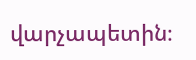վարչապետին։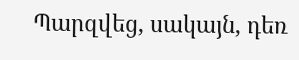Պարզվեց, սակայն, դեռ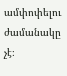ամփոփելու ժամանակը չէ։